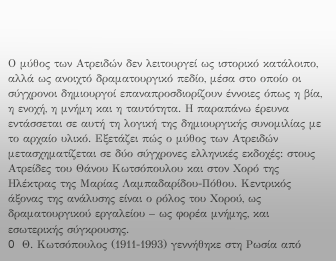Ο μύθος των Ατρειδών δεν λειτουργεί ως ιστορικό κατάλοιπο, αλλά ως ανοιχτό δραματουργικό πεδίο, μέσα στο οποίο οι σύγχρονοι δημιουργοί επαναπροσδιορίζουν έννοιες όπως η βία, η ενοχή, η μνήμη και η ταυτότητα. Η παραπάνω έρευνα εντάσσεται σε αυτή τη λογική της δημιουργικής συνομιλίας με το αρχαίο υλικό. Εξετάζει πώς ο μύθος των Ατρειδών μετασχηματίζεται σε δύο σύγχρονες ελληνικές εκδοχές: στους Ατρείδες του Θάνου Κωτσόπουλου και στον Χορό της Ηλέκτρας της Μαρίας Λαμπαδαρίδου-Πόθου. Κεντρικός άξονας της ανάλυσης είναι ο ρόλος του Χορού, ως δραματουργικού εργαλείου – ως φορέα μνήμης, και εσωτερικής σύγκρουσης.
O Θ. Κωτσόπουλος (1911-1993) γεννήθηκε στη Ρωσία από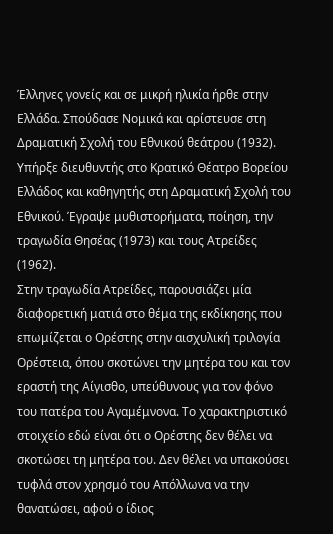Έλληνες γονείς και σε μικρή ηλικία ήρθε στην Ελλάδα. Σπούδασε Νομικά και αρίστευσε στη Δραματική Σχολή του Εθνικού θεάτρου (1932). Υπήρξε διευθυντής στο Κρατικό Θέατρο Βορείου Ελλάδος και καθηγητής στη Δραματική Σχολή του Εθνικού. Έγραψε μυθιστορήματα, ποίηση, την τραγωδία Θησέας (1973) και τους Ατρείδες (1962).
Στην τραγωδία Ατρείδες, παρουσιάζει μία διαφορετική ματιά στο θέμα της εκδίκησης που επωμίζεται ο Ορέστης στην αισχυλική τριλογία Ορέστεια, όπου σκοτώνει την μητέρα του και τον εραστή της Αίγισθο, υπεύθυνους για τον φόνο του πατέρα του Αγαμέμνονα. Το χαρακτηριστικό στοιχείο εδώ είναι ότι ο Ορέστης δεν θέλει να σκοτώσει τη μητέρα του. Δεν θέλει να υπακούσει τυφλά στον χρησμό του Απόλλωνα να την θανατώσει, αφού ο ίδιος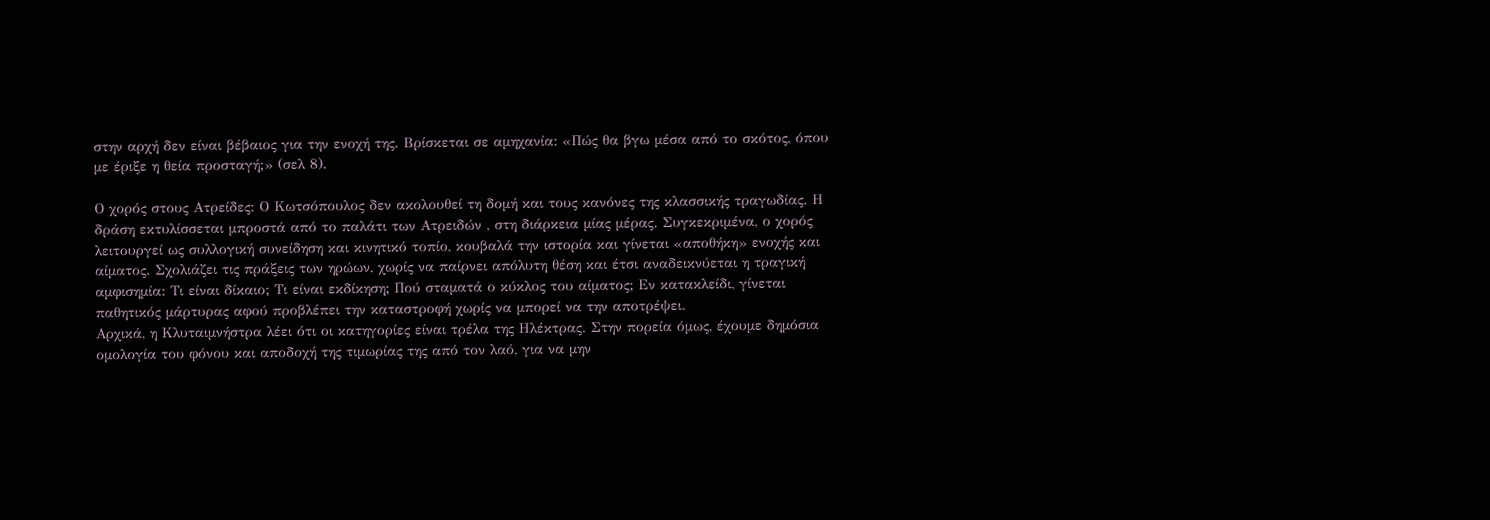στην αρχή δεν είναι βέβαιος για την ενοχή της. Βρίσκεται σε αμηχανία: «Πώς θα βγω μέσα από το σκότος, όπου με έριξε η θεία προσταγή;» (σελ 8).

Ο χορός στους Ατρείδες: Ο Κωτσόπουλος δεν ακολουθεί τη δομή και τους κανόνες της κλασσικής τραγωδίας. Η δράση εκτυλίσσεται μπροστά από το παλάτι των Ατρειδών , στη διάρκεια μίας μέρας. Συγκεκριμένα, ο χορός λειτουργεί ως συλλογική συνείδηση και κινητικό τοπίο, κουβαλά την ιστορία και γίνεται «αποθήκη» ενοχής και αίματος. Σχολιάζει τις πράξεις των ηρώων, χωρίς να παίρνει απόλυτη θέση και έτσι αναδεικνύεται η τραγική αμφισημία: Τι είναι δίκαιο; Τι είναι εκδίκηση; Πού σταματά ο κύκλος του αίματος; Εν κατακλείδι, γίνεται παθητικός μάρτυρας αφού προβλέπει την καταστροφή χωρίς να μπορεί να την αποτρέψει.
Αρχικά, η Κλυταιμνήστρα λέει ότι οι κατηγορίες είναι τρέλα της Ηλέκτρας. Στην πορεία όμως, έχουμε δημόσια ομολογία του φόνου και αποδοχή της τιμωρίας της από τον λαό, για να μην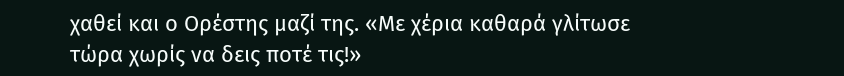χαθεί και ο Ορέστης μαζί της. «Με χέρια καθαρά γλίτωσε τώρα χωρίς να δεις ποτέ τις!»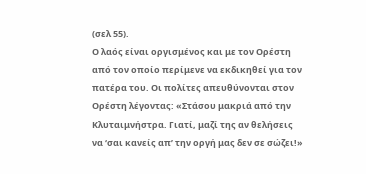(σελ 55).
Ο λαός είναι οργισμένος και με τον Ορέστη από τον οποίο περίμενε να εκδικηθεί για τον πατέρα του. Οι πολίτες απευθύνονται στον Ορέστη λέγοντας: «Στάσου μακριά από την Κλυταιμνήστρα. Γιατί, μαζί της αν θελήσεις να ‘σαι κανείς απ’ την οργή μας δεν σε σώζει!»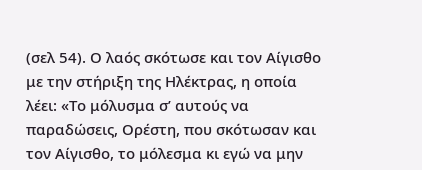(σελ 54). Ο λαός σκότωσε και τον Αίγισθο με την στήριξη της Ηλέκτρας, η οποία λέει: «Το μόλυσμα σ’ αυτούς να παραδώσεις, Ορέστη, που σκότωσαν και τον Αίγισθο, το μόλεσμα κι εγώ να μην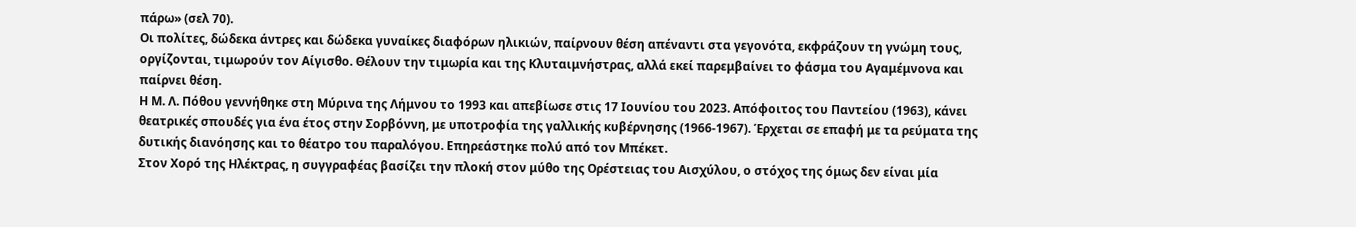πάρω» (σελ 70).
Οι πολίτες, δώδεκα άντρες και δώδεκα γυναίκες διαφόρων ηλικιών, παίρνουν θέση απέναντι στα γεγονότα, εκφράζουν τη γνώμη τους, οργίζονται, τιμωρούν τον Αίγισθο. Θέλουν την τιμωρία και της Κλυταιμνήστρας, αλλά εκεί παρεμβαίνει το φάσμα του Αγαμέμνονα και παίρνει θέση.
Η Μ. Λ. Πόθου γεννήθηκε στη Μύρινα της Λήμνου το 1993 και απεβίωσε στις 17 Ιουνίου του 2023. Απόφοιτος του Παντείου (1963), κάνει θεατρικές σπουδές για ένα έτος στην Σορβόννη, με υποτροφία της γαλλικής κυβέρνησης (1966-1967). Έρχεται σε επαφή με τα ρεύματα της δυτικής διανόησης και το θέατρο του παραλόγου. Επηρεάστηκε πολύ από τον Μπέκετ.
Στον Χορό της Ηλέκτρας, η συγγραφέας βασίζει την πλοκή στον μύθο της Ορέστειας του Αισχύλου, ο στόχος της όμως δεν είναι μία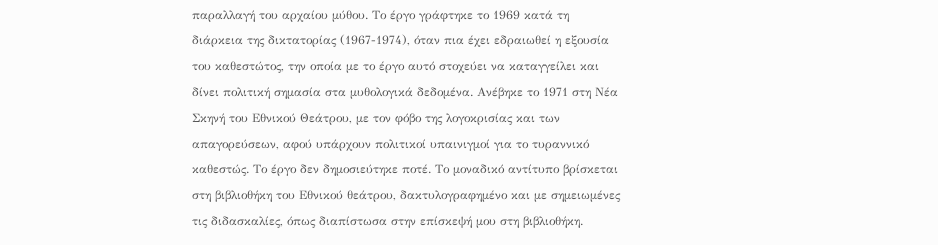παραλλαγή του αρχαίου μύθου. Το έργο γράφτηκε το 1969 κατά τη διάρκεια της δικτατορίας (1967-1974), όταν πια έχει εδραιωθεί η εξουσία του καθεστώτος, την οποία με το έργο αυτό στοχεύει να καταγγείλει και δίνει πολιτική σημασία στα μυθολογικά δεδομένα. Ανέβηκε το 1971 στη Νέα Σκηνή του Εθνικού Θεάτρου, με τον φόβο της λογοκρισίας και των απαγορεύσεων, αφού υπάρχουν πολιτικοί υπαινιγμοί για το τυραννικό καθεστώς. Το έργο δεν δημοσιεύτηκε ποτέ. Το μοναδικό αντίτυπο βρίσκεται στη βιβλιοθήκη του Εθνικού θεάτρου, δακτυλογραφημένο και με σημειωμένες τις διδασκαλίες, όπως διαπίστωσα στην επίσκεψή μου στη βιβλιοθήκη.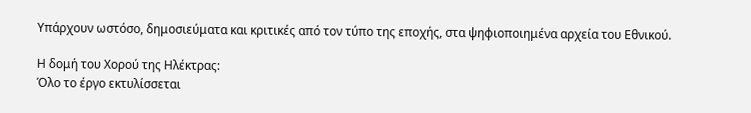Υπάρχουν ωστόσο, δημοσιεύματα και κριτικές από τον τύπο της εποχής, στα ψηφιοποιημένα αρχεία του Εθνικού.

Η δομή του Χορού της Ηλέκτρας:
Όλο το έργο εκτυλίσσεται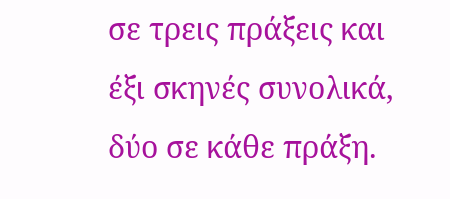σε τρεις πράξεις και έξι σκηνές συνολικά, δύο σε κάθε πράξη.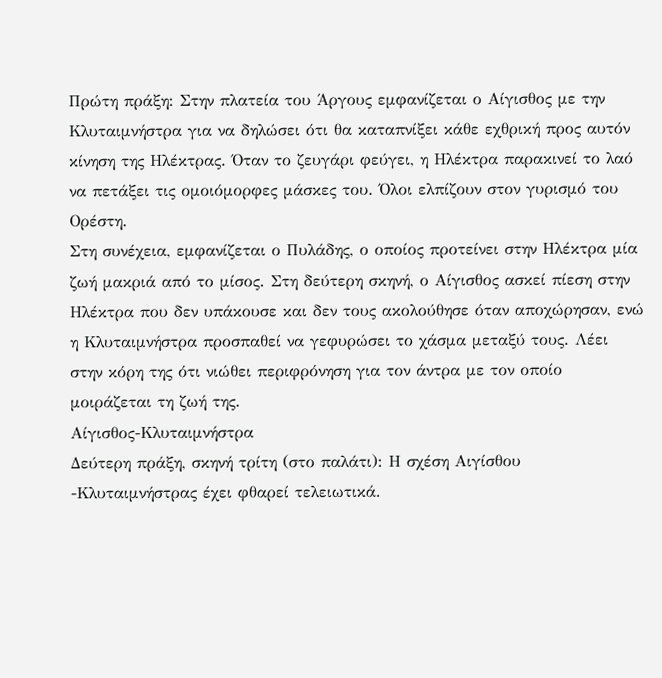Πρώτη πράξη: Στην πλατεία του Άργους εμφανίζεται ο Αίγισθος με την Κλυταιμνήστρα για να δηλώσει ότι θα καταπνίξει κάθε εχθρική προς αυτόν κίνηση της Ηλέκτρας. Όταν το ζευγάρι φεύγει, η Ηλέκτρα παρακινεί το λαό να πετάξει τις ομοιόμορφες μάσκες του. Όλοι ελπίζουν στον γυρισμό του Ορέστη.
Στη συνέχεια, εμφανίζεται ο Πυλάδης, ο οποίος προτείνει στην Ηλέκτρα μία ζωή μακριά από το μίσος. Στη δεύτερη σκηνή, ο Αίγισθος ασκεί πίεση στην Ηλέκτρα που δεν υπάκουσε και δεν τους ακολούθησε όταν αποχώρησαν, ενώ η Κλυταιμνήστρα προσπαθεί να γεφυρώσει το χάσμα μεταξύ τους. Λέει στην κόρη της ότι νιώθει περιφρόνηση για τον άντρα με τον οποίο μοιράζεται τη ζωή της.
Αίγισθος-Κλυταιμνήστρα
Δεύτερη πράξη, σκηνή τρίτη (στο παλάτι): Η σχέση Αιγίσθου -Κλυταιμνήστρας έχει φθαρεί τελειωτικά.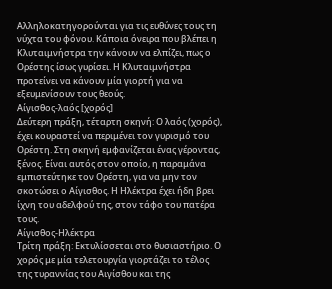Αλληλοκατηγορούνται για τις ευθύνες τους τη νύχτα του φόνου. Κάποια όνειρα που βλέπει η Κλυταιμνήστρα την κάνουν να ελπίζει, πως ο Ορέστης ίσως γυρίσει. Η Κλυταιμνήστρα προτείνει να κάνουν μία γιορτή για να εξευμενίσουν τους θεούς.
Αίγισθος-λαός [χορός]
Δεύτερη πράξη, τέταρτη σκηνή: Ο λαός (χορός), έχει κουραστεί να περιμένει τον γυρισμό του Ορέστη. Στη σκηνή εμφανίζεται ένας γέροντας, ξένος. Είναι αυτός στον οποίο, η παραμάνα εμπιστεύτηκε τον Ορέστη, για να μην τον σκοτώσει ο Αίγισθος. Η Ηλέκτρα έχει ήδη βρει ίχνη του αδελφού της, στον τάφο του πατέρα τους.
Αίγισθος-Ηλέκτρα
Τρίτη πράξη: Εκτυλίσσεται στο θυσιαστήριο. Ο χορός με μία τελετουργία γιορτάζει το τέλος της τυραννίας του Αιγίσθου και της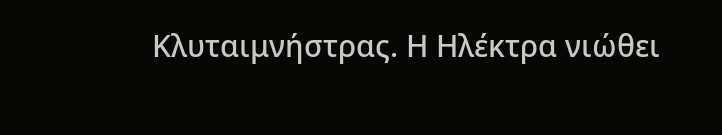Κλυταιμνήστρας. Η Ηλέκτρα νιώθει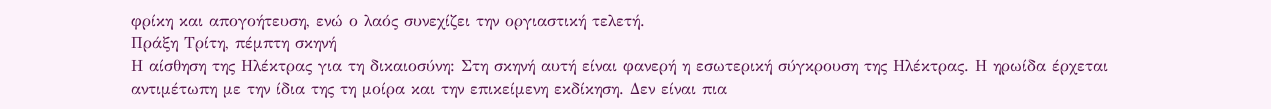φρίκη και απογοήτευση, ενώ ο λαός συνεχίζει την οργιαστική τελετή.
Πράξη Τρίτη, πέμπτη σκηνή
Η αίσθηση της Ηλέκτρας για τη δικαιοσύνη: Στη σκηνή αυτή είναι φανερή η εσωτερική σύγκρουση της Ηλέκτρας. Η ηρωίδα έρχεται αντιμέτωπη με την ίδια της τη μοίρα και την επικείμενη εκδίκηση. Δεν είναι πια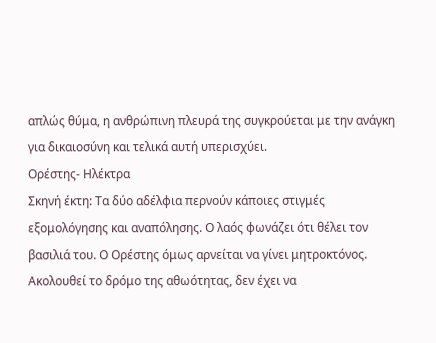απλώς θύμα, η ανθρώπινη πλευρά της συγκρούεται με την ανάγκη για δικαιοσύνη και τελικά αυτή υπερισχύει.
Ορέστης- Ηλέκτρα
Σκηνή έκτη: Τα δύο αδέλφια περνούν κάποιες στιγμές εξομολόγησης και αναπόλησης. Ο λαός φωνάζει ότι θέλει τον βασιλιά του. Ο Ορέστης όμως αρνείται να γίνει μητροκτόνος. Ακολουθεί το δρόμο της αθωότητας, δεν έχει να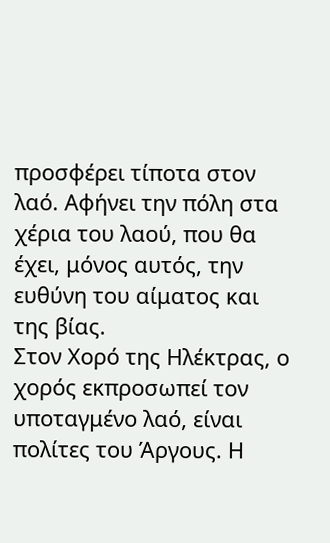προσφέρει τίποτα στον λαό. Αφήνει την πόλη στα χέρια του λαού, που θα έχει, μόνος αυτός, την ευθύνη του αίματος και της βίας.
Στον Χορό της Ηλέκτρας, ο χορός εκπροσωπεί τον υποταγμένο λαό, είναι πολίτες του Άργους. Η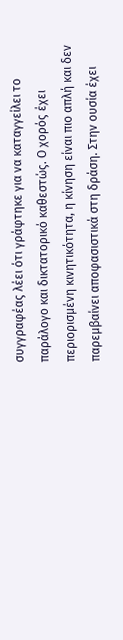συγγραφέας λέει ότι γράφτηκε για να καταγγείλει το παράλογο και δικτατορικό καθεστώς. Ο χορός έχει περιορισμένη κινητικότητα, η κίνηση είναι πιο απλή και δεν παρεμβαίνει αποφασιστικά στη δράση. Στην ουσία έχει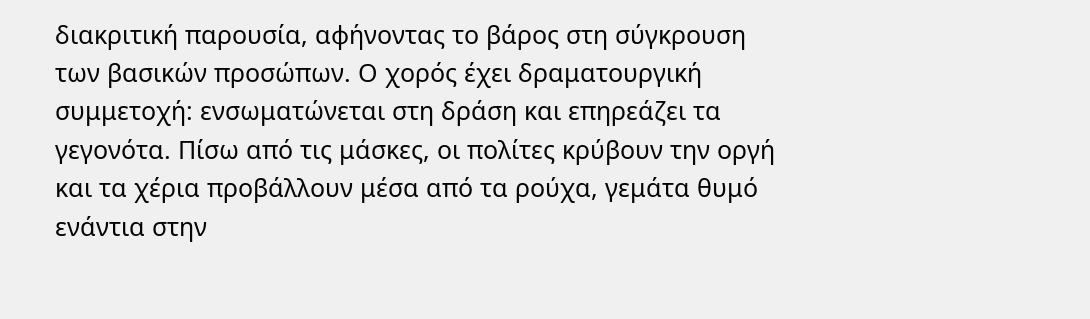διακριτική παρουσία, αφήνοντας το βάρος στη σύγκρουση των βασικών προσώπων. Ο χορός έχει δραματουργική συμμετοχή: ενσωματώνεται στη δράση και επηρεάζει τα γεγονότα. Πίσω από τις μάσκες, οι πολίτες κρύβουν την οργή και τα χέρια προβάλλουν μέσα από τα ρούχα, γεμάτα θυμό ενάντια στην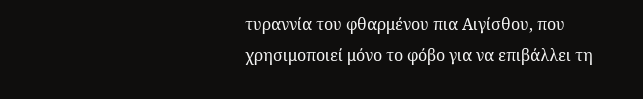τυραννία του φθαρμένου πια Αιγίσθου, που χρησιμοποιεί μόνο το φόβο για να επιβάλλει τη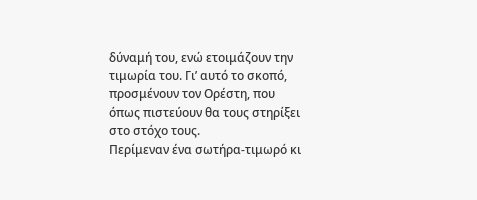δύναμή του, ενώ ετοιμάζουν την τιμωρία του. Γι’ αυτό το σκοπό, προσμένουν τον Ορέστη, που όπως πιστεύουν θα τους στηρίξει στο στόχο τους.
Περίμεναν ένα σωτήρα-τιμωρό κι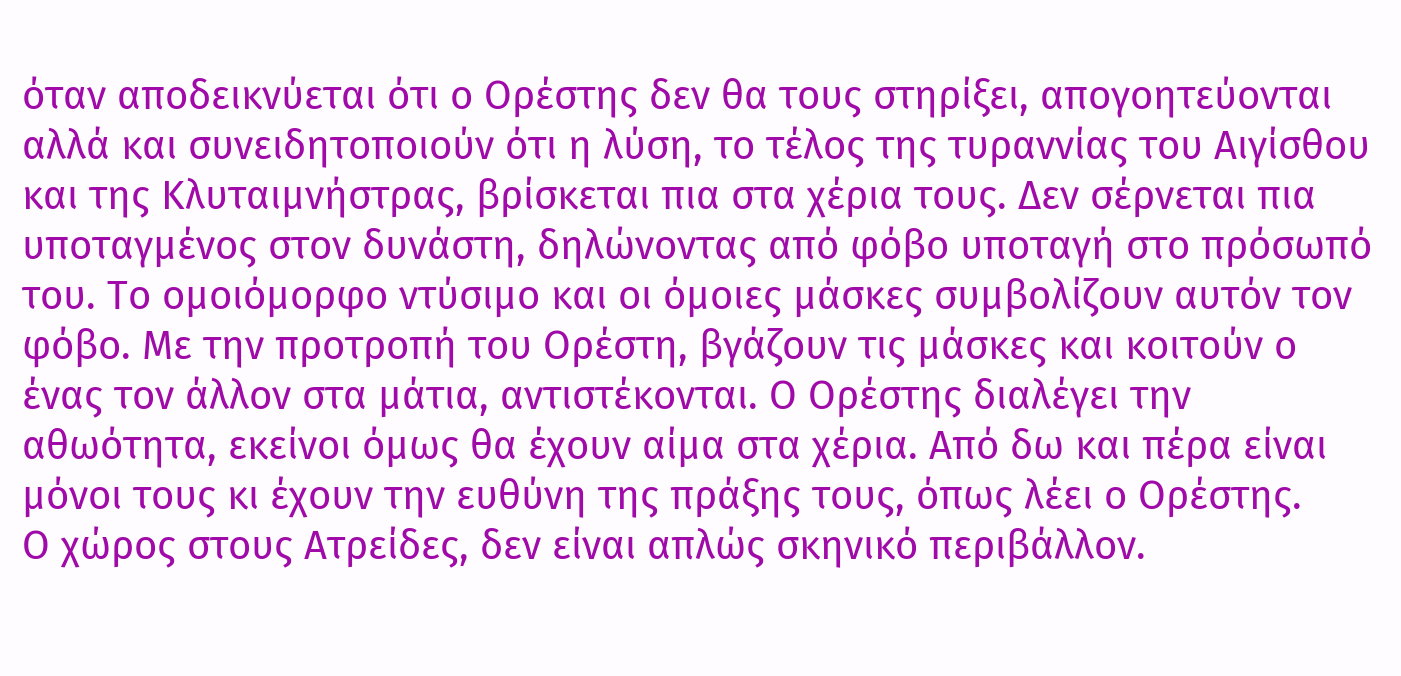όταν αποδεικνύεται ότι ο Ορέστης δεν θα τους στηρίξει, απογοητεύονται αλλά και συνειδητοποιούν ότι η λύση, το τέλος της τυραννίας του Αιγίσθου και της Κλυταιμνήστρας, βρίσκεται πια στα χέρια τους. Δεν σέρνεται πια υποταγμένος στον δυνάστη, δηλώνοντας από φόβο υποταγή στο πρόσωπό του. Το ομοιόμορφο ντύσιμο και οι όμοιες μάσκες συμβολίζουν αυτόν τον φόβο. Με την προτροπή του Ορέστη, βγάζουν τις μάσκες και κοιτούν ο ένας τον άλλον στα μάτια, αντιστέκονται. Ο Ορέστης διαλέγει την αθωότητα, εκείνοι όμως θα έχουν αίμα στα χέρια. Από δω και πέρα είναι μόνοι τους κι έχουν την ευθύνη της πράξης τους, όπως λέει ο Ορέστης.
Ο χώρος στους Ατρείδες, δεν είναι απλώς σκηνικό περιβάλλον.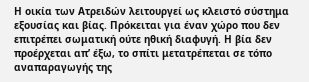Η οικία των Ατρειδών λειτουργεί ως κλειστό σύστημα εξουσίας και βίας. Πρόκειται για έναν χώρο που δεν επιτρέπει σωματική ούτε ηθική διαφυγή. Η βία δεν προέρχεται απ’ έξω, το σπίτι μετατρέπεται σε τόπο αναπαραγωγής της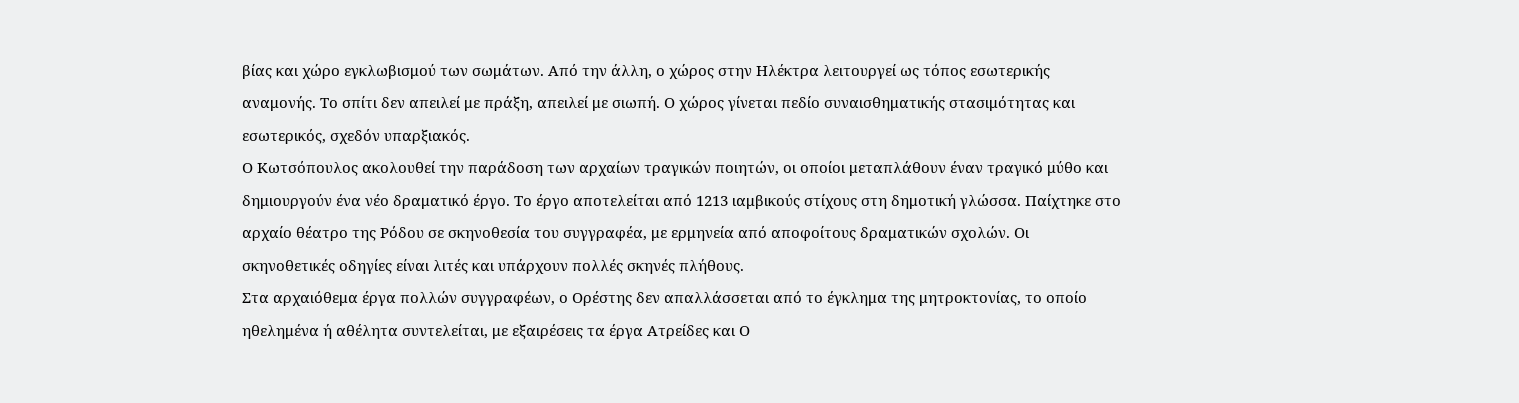βίας και χώρο εγκλωβισμού των σωμάτων. Από την άλλη, ο χώρος στην Ηλέκτρα λειτουργεί ως τόπος εσωτερικής αναμονής. Το σπίτι δεν απειλεί με πράξη, απειλεί με σιωπή. Ο χώρος γίνεται πεδίο συναισθηματικής στασιμότητας και εσωτερικός, σχεδόν υπαρξιακός.
Ο Κωτσόπουλος ακολουθεί την παράδοση των αρχαίων τραγικών ποιητών, οι οποίοι μεταπλάθουν έναν τραγικό μύθο και δημιουργούν ένα νέο δραματικό έργο. Το έργο αποτελείται από 1213 ιαμβικούς στίχους στη δημοτική γλώσσα. Παίχτηκε στο αρχαίο θέατρο της Ρόδου σε σκηνοθεσία του συγγραφέα, με ερμηνεία από αποφοίτους δραματικών σχολών. Οι σκηνοθετικές οδηγίες είναι λιτές και υπάρχουν πολλές σκηνές πλήθους.
Στα αρχαιόθεμα έργα πολλών συγγραφέων, ο Ορέστης δεν απαλλάσσεται από το έγκλημα της μητροκτονίας, το οποίο ηθελημένα ή αθέλητα συντελείται, με εξαιρέσεις τα έργα Ατρείδες και Ο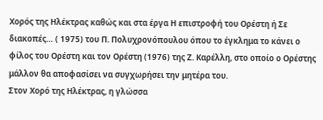Χορός της Ηλέκτρας καθώς και στα έργα Η επιστροφή του Ορέστη ή Σε διακοπές… ( 1975) του Π. Πολυχρονόπουλου όπου το έγκλημα το κάνει ο φίλος του Ορέστη και τον Ορέστη (1976) της Ζ. Καρέλλη, στο οποίο ο Ορέστης μάλλον θα αποφασίσει να συγχωρήσει την μητέρα του.
Στον Χορό της Ηλέκτρας, η γλώσσα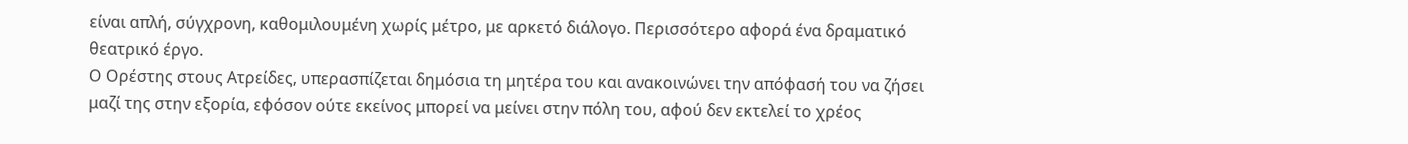είναι απλή, σύγχρονη, καθομιλουμένη χωρίς μέτρο, με αρκετό διάλογο. Περισσότερο αφορά ένα δραματικό θεατρικό έργο.
Ο Ορέστης στους Ατρείδες, υπερασπίζεται δημόσια τη μητέρα του και ανακοινώνει την απόφασή του να ζήσει μαζί της στην εξορία, εφόσον ούτε εκείνος μπορεί να μείνει στην πόλη του, αφού δεν εκτελεί το χρέος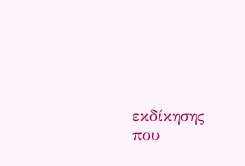εκδίκησης που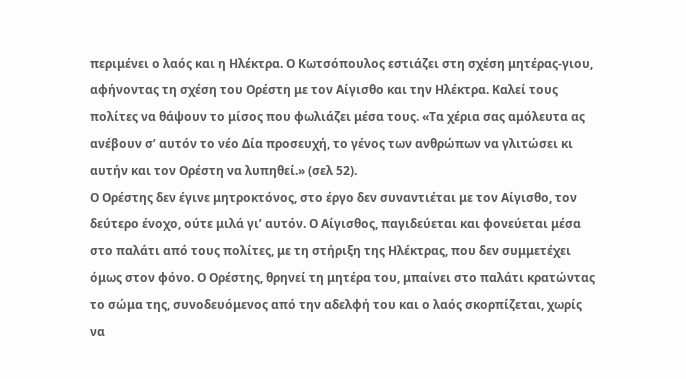περιμένει ο λαός και η Ηλέκτρα. Ο Κωτσόπουλος εστιάζει στη σχέση μητέρας-γιου, αφήνοντας τη σχέση του Ορέστη με τον Αίγισθο και την Ηλέκτρα. Καλεί τους πολίτες να θάψουν το μίσος που φωλιάζει μέσα τους. «Τα χέρια σας αμόλευτα ας ανέβουν σ’ αυτόν το νέο Δία προσευχή, το γένος των ανθρώπων να γλιτώσει κι αυτήν και τον Ορέστη να λυπηθεί.» (σελ 52).
Ο Ορέστης δεν έγινε μητροκτόνος, στο έργο δεν συναντιέται με τον Αίγισθο, τον δεύτερο ένοχο, ούτε μιλά γι’ αυτόν. Ο Αίγισθος, παγιδεύεται και φονεύεται μέσα στο παλάτι από τους πολίτες, με τη στήριξη της Ηλέκτρας, που δεν συμμετέχει όμως στον φόνο. Ο Ορέστης, θρηνεί τη μητέρα του, μπαίνει στο παλάτι κρατώντας το σώμα της, συνοδευόμενος από την αδελφή του και ο λαός σκορπίζεται, χωρίς να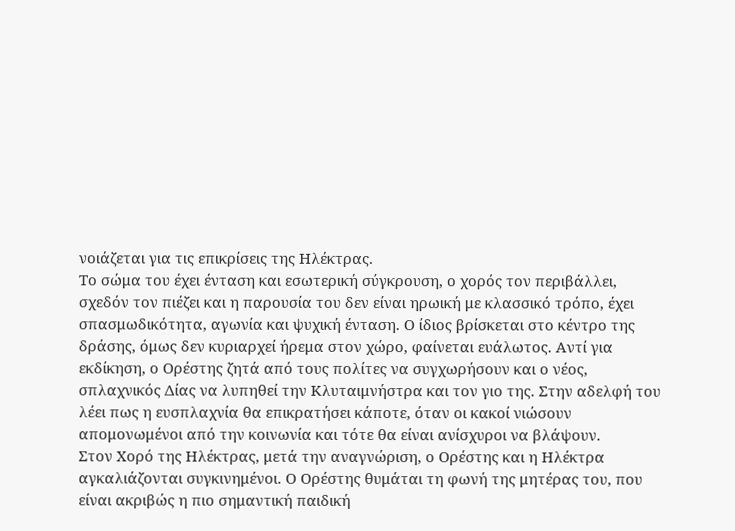νοιάζεται για τις επικρίσεις της Ηλέκτρας.
Το σώμα του έχει ένταση και εσωτερική σύγκρουση, ο χορός τον περιβάλλει, σχεδόν τον πιέζει και η παρουσία του δεν είναι ηρωική με κλασσικό τρόπο, έχει σπασμωδικότητα, αγωνία και ψυχική ένταση. Ο ίδιος βρίσκεται στο κέντρο της δράσης, όμως δεν κυριαρχεί ήρεμα στον χώρο, φαίνεται ευάλωτος. Αντί για εκδίκηση, ο Ορέστης ζητά από τους πολίτες να συγχωρήσουν και ο νέος, σπλαχνικός Δίας να λυπηθεί την Κλυταιμνήστρα και τον γιο της. Στην αδελφή του λέει πως η ευσπλαχνία θα επικρατήσει κάποτε, όταν οι κακοί νιώσουν απομονωμένοι από την κοινωνία και τότε θα είναι ανίσχυροι να βλάψουν.
Στον Χορό της Ηλέκτρας, μετά την αναγνώριση, ο Ορέστης και η Ηλέκτρα αγκαλιάζονται συγκινημένοι. Ο Ορέστης θυμάται τη φωνή της μητέρας του, που είναι ακριβώς η πιο σημαντική παιδική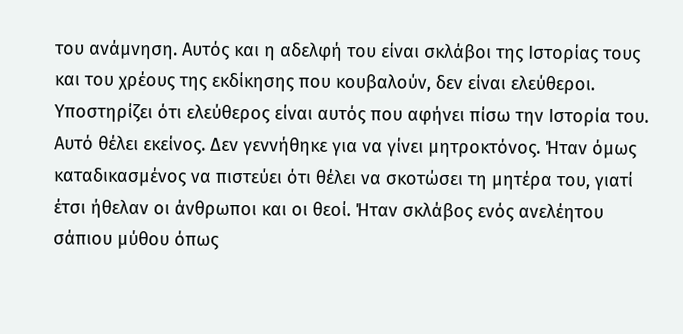του ανάμνηση. Αυτός και η αδελφή του είναι σκλάβοι της Ιστορίας τους και του χρέους της εκδίκησης που κουβαλούν, δεν είναι ελεύθεροι. Υποστηρίζει ότι ελεύθερος είναι αυτός που αφήνει πίσω την Ιστορία του. Αυτό θέλει εκείνος. Δεν γεννήθηκε για να γίνει μητροκτόνος. Ήταν όμως καταδικασμένος να πιστεύει ότι θέλει να σκοτώσει τη μητέρα του, γιατί έτσι ήθελαν οι άνθρωποι και οι θεοί. Ήταν σκλάβος ενός ανελέητου σάπιου μύθου όπως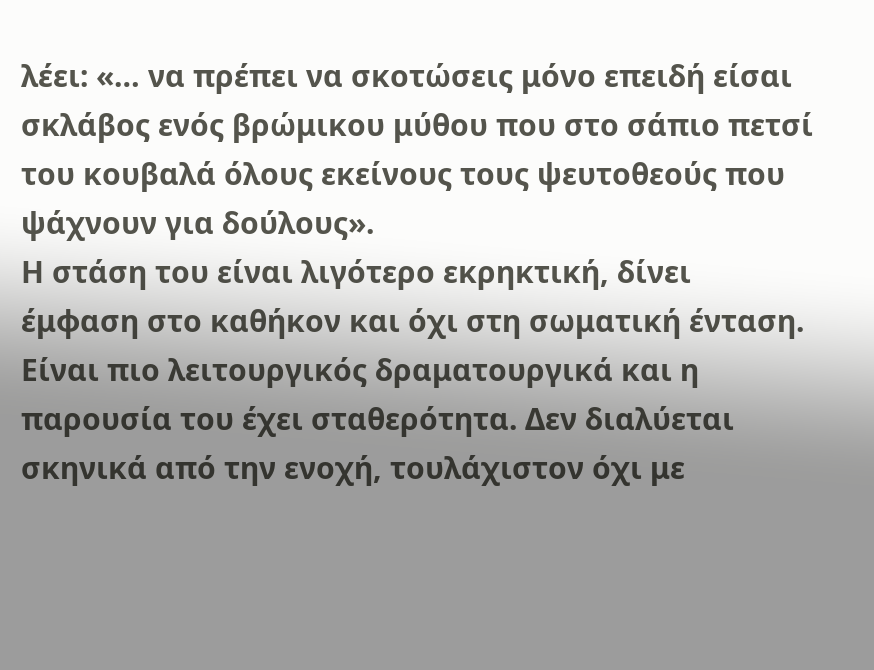λέει: «… να πρέπει να σκοτώσεις μόνο επειδή είσαι σκλάβος ενός βρώμικου μύθου που στο σάπιο πετσί του κουβαλά όλους εκείνους τους ψευτοθεούς που ψάχνουν για δούλους».
Η στάση του είναι λιγότερο εκρηκτική, δίνει έμφαση στο καθήκον και όχι στη σωματική ένταση. Είναι πιο λειτουργικός δραματουργικά και η παρουσία του έχει σταθερότητα. Δεν διαλύεται σκηνικά από την ενοχή, τουλάχιστον όχι με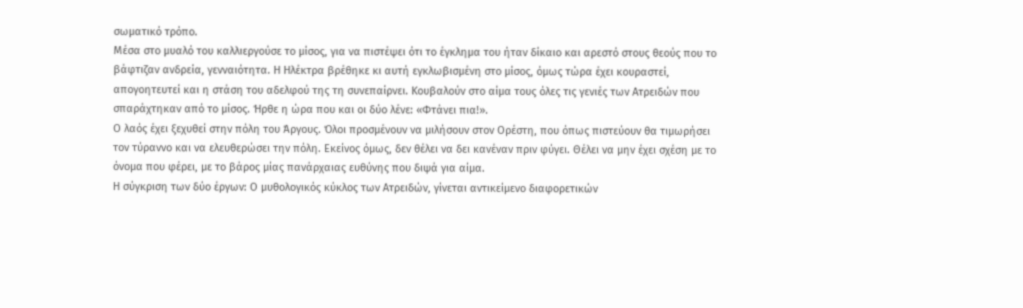σωματικό τρόπο.
Μέσα στο μυαλό του καλλιεργούσε το μίσος, για να πιστέψει ότι το έγκλημα του ήταν δίκαιο και αρεστό στους θεούς που το βάφτιζαν ανδρεία, γενναιότητα. Η Ηλέκτρα βρέθηκε κι αυτή εγκλωβισμένη στο μίσος, όμως τώρα έχει κουραστεί, απογοητευτεί και η στάση του αδελφού της τη συνεπαίρνει. Κουβαλούν στο αίμα τους όλες τις γενιές των Ατρειδών που σπαράχτηκαν από το μίσος. Ήρθε η ώρα που και οι δύο λένε: «Φτάνει πια!».
Ο λαός έχει ξεχυθεί στην πόλη του Άργους. Όλοι προσμένουν να μιλήσουν στον Ορέστη, που όπως πιστεύουν θα τιμωρήσει τον τύραννο και να ελευθερώσει την πόλη. Εκείνος όμως, δεν θέλει να δει κανέναν πριν φύγει. Θέλει να μην έχει σχέση με το όνομα που φέρει, με το βάρος μίας πανάρχαιας ευθύνης που διψά για αίμα.
Η σύγκριση των δύο έργων: Ο μυθολογικός κύκλος των Ατρειδών, γίνεται αντικείμενο διαφορετικών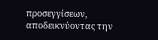προσεγγίσεων, αποδεικνύοντας την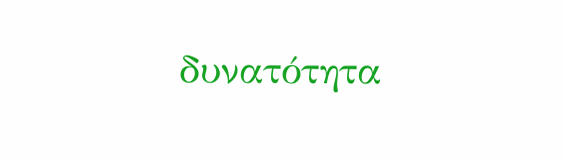δυνατότητα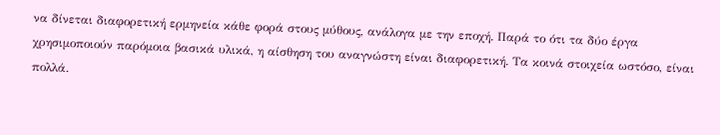να δίνεται διαφορετική ερμηνεία κάθε φορά στους μύθους, ανάλογα με την εποχή. Παρά το ότι τα δύο έργα χρησιμοποιούν παρόμοια βασικά υλικά, η αίσθηση του αναγνώστη είναι διαφορετική. Τα κοινά στοιχεία ωστόσο, είναι πολλά.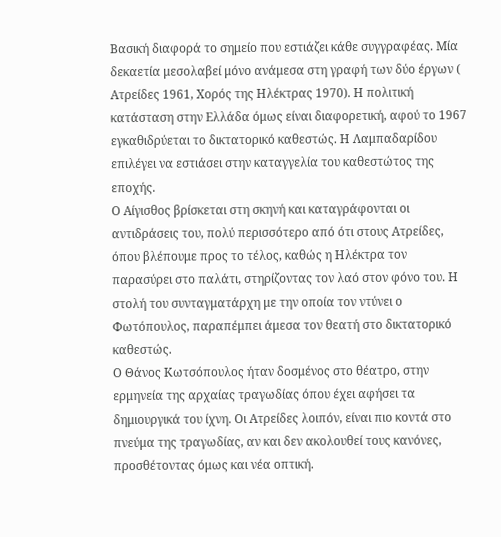Βασική διαφορά το σημείο που εστιάζει κάθε συγγραφέας. Μία δεκαετία μεσολαβεί μόνο ανάμεσα στη γραφή των δύο έργων ( Ατρείδες 1961, Χορός της Ηλέκτρας 1970). Η πολιτική κατάσταση στην Ελλάδα όμως είναι διαφορετική, αφού το 1967 εγκαθιδρύεται το δικτατορικό καθεστώς. Η Λαμπαδαρίδου επιλέγει να εστιάσει στην καταγγελία του καθεστώτος της εποχής.
Ο Αίγισθος βρίσκεται στη σκηνή και καταγράφονται οι αντιδράσεις του, πολύ περισσότερο από ότι στους Ατρείδες, όπου βλέπουμε προς το τέλος, καθώς η Ηλέκτρα τον παρασύρει στο παλάτι, στηρίζοντας τον λαό στον φόνο του. Η στολή του συνταγματάρχη με την οποία τον ντύνει ο Φωτόπουλος, παραπέμπει άμεσα τον θεατή στο δικτατορικό καθεστώς.
Ο Θάνος Κωτσόπουλος ήταν δοσμένος στο θέατρο, στην ερμηνεία της αρχαίας τραγωδίας όπου έχει αφήσει τα δημιουργικά του ίχνη. Οι Ατρείδες λοιπόν, είναι πιο κοντά στο πνεύμα της τραγωδίας, αν και δεν ακολουθεί τους κανόνες, προσθέτοντας όμως και νέα οπτική.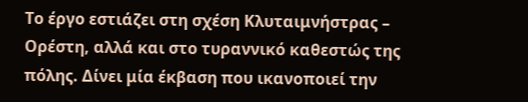Το έργο εστιάζει στη σχέση Κλυταιμνήστρας – Ορέστη, αλλά και στο τυραννικό καθεστώς της πόλης. Δίνει μία έκβαση που ικανοποιεί την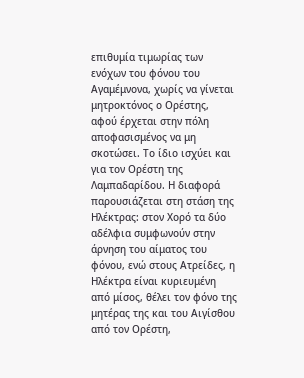επιθυμία τιμωρίας των ενόχων του φόνου του Αγαμέμνονα, χωρίς να γίνεται μητροκτόνος ο Ορέστης, αφού έρχεται στην πόλη αποφασισμένος να μη σκοτώσει. Το ίδιο ισχύει και για τον Ορέστη της Λαμπαδαρίδου. Η διαφορά παρουσιάζεται στη στάση της Ηλέκτρας: στον Χορό τα δύο αδέλφια συμφωνούν στην άρνηση του αίματος του φόνου, ενώ στους Ατρείδες, η Ηλέκτρα είναι κυριευμένη από μίσος, θέλει τον φόνο της μητέρας της και του Αιγίσθου από τον Ορέστη,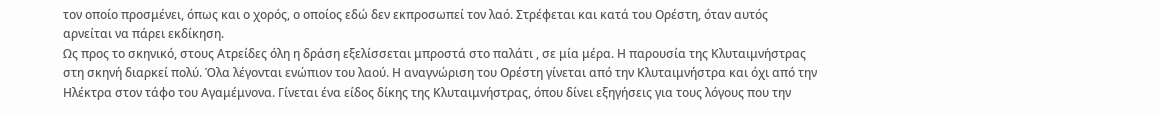τον οποίο προσμένει, όπως και ο χορός, ο οποίος εδώ δεν εκπροσωπεί τον λαό. Στρέφεται και κατά του Ορέστη, όταν αυτός αρνείται να πάρει εκδίκηση.
Ως προς το σκηνικό, στους Ατρείδες όλη η δράση εξελίσσεται μπροστά στο παλάτι , σε μία μέρα. Η παρουσία της Κλυταιμνήστρας στη σκηνή διαρκεί πολύ. Όλα λέγονται ενώπιον του λαού. Η αναγνώριση του Ορέστη γίνεται από την Κλυταιμνήστρα και όχι από την Ηλέκτρα στον τάφο του Αγαμέμνονα. Γίνεται ένα είδος δίκης της Κλυταιμνήστρας, όπου δίνει εξηγήσεις για τους λόγους που την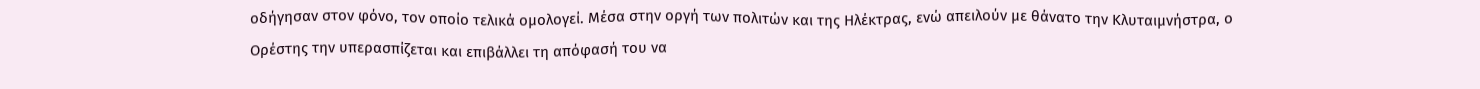οδήγησαν στον φόνο, τον οποίο τελικά ομολογεί. Μέσα στην οργή των πολιτών και της Ηλέκτρας, ενώ απειλούν με θάνατο την Κλυταιμνήστρα, ο Ορέστης την υπερασπίζεται και επιβάλλει τη απόφασή του να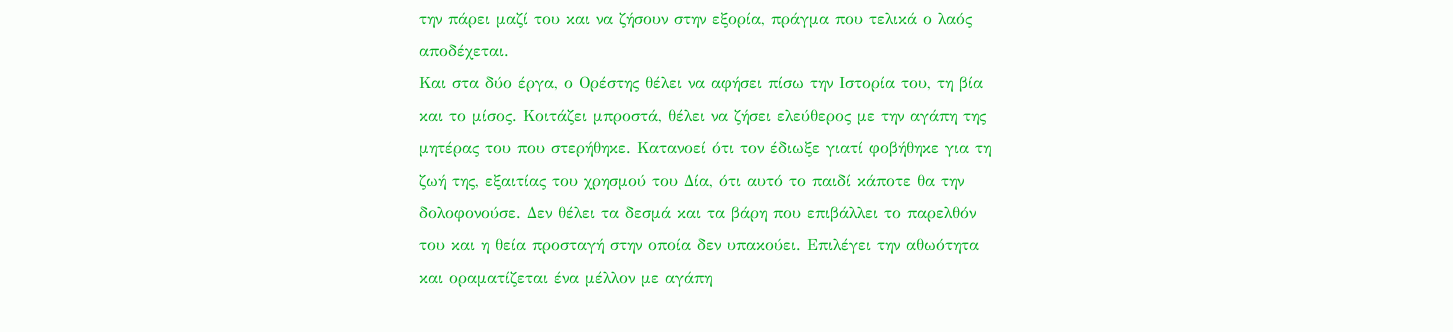την πάρει μαζί του και να ζήσουν στην εξορία, πράγμα που τελικά ο λαός αποδέχεται.
Και στα δύο έργα, ο Ορέστης θέλει να αφήσει πίσω την Ιστορία του, τη βία και το μίσος. Κοιτάζει μπροστά, θέλει να ζήσει ελεύθερος με την αγάπη της μητέρας του που στερήθηκε. Κατανοεί ότι τον έδιωξε γιατί φοβήθηκε για τη ζωή της, εξαιτίας του χρησμού του Δία, ότι αυτό το παιδί κάποτε θα την δολοφονούσε. Δεν θέλει τα δεσμά και τα βάρη που επιβάλλει το παρελθόν του και η θεία προσταγή στην οποία δεν υπακούει. Επιλέγει την αθωότητα και οραματίζεται ένα μέλλον με αγάπη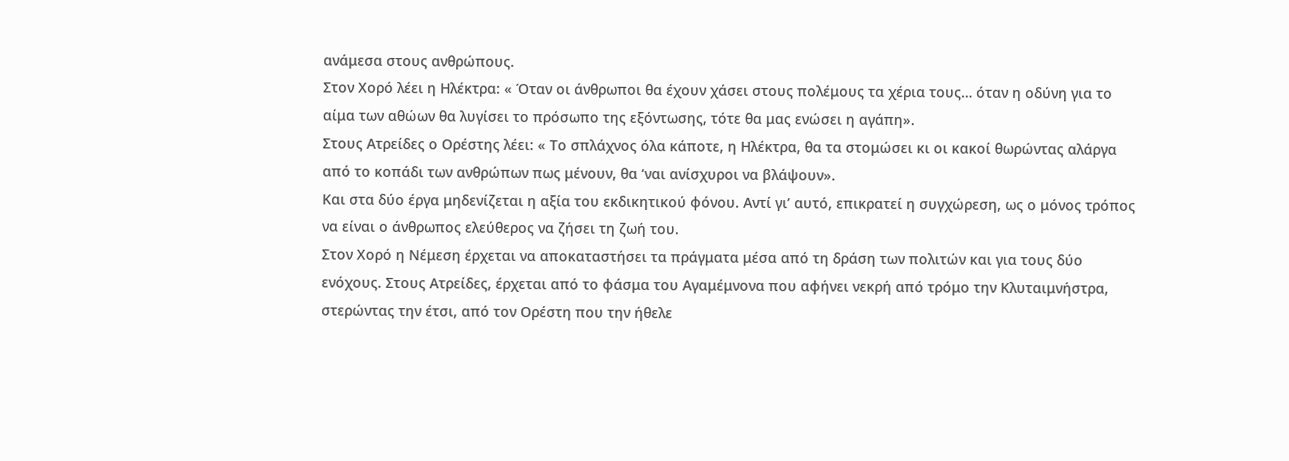ανάμεσα στους ανθρώπους.
Στον Χορό λέει η Ηλέκτρα: « Όταν οι άνθρωποι θα έχουν χάσει στους πολέμους τα χέρια τους… όταν η οδύνη για το αίμα των αθώων θα λυγίσει το πρόσωπο της εξόντωσης, τότε θα μας ενώσει η αγάπη».
Στους Ατρείδες ο Ορέστης λέει: « Το σπλάχνος όλα κάποτε, η Ηλέκτρα, θα τα στομώσει κι οι κακοί θωρώντας αλάργα από το κοπάδι των ανθρώπων πως μένουν, θα ‘ναι ανίσχυροι να βλάψουν».
Και στα δύο έργα μηδενίζεται η αξία του εκδικητικού φόνου. Αντί γι’ αυτό, επικρατεί η συγχώρεση, ως ο μόνος τρόπος να είναι ο άνθρωπος ελεύθερος να ζήσει τη ζωή του.
Στον Χορό η Νέμεση έρχεται να αποκαταστήσει τα πράγματα μέσα από τη δράση των πολιτών και για τους δύο ενόχους. Στους Ατρείδες, έρχεται από το φάσμα του Αγαμέμνονα που αφήνει νεκρή από τρόμο την Κλυταιμνήστρα, στερώντας την έτσι, από τον Ορέστη που την ήθελε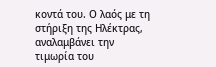κοντά του. Ο λαός με τη στήριξη της Ηλέκτρας, αναλαμβάνει την τιμωρία του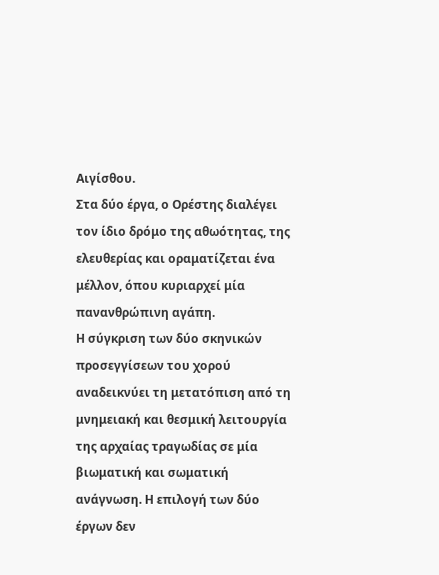Αιγίσθου.
Στα δύο έργα, ο Ορέστης διαλέγει τον ίδιο δρόμο της αθωότητας, της ελευθερίας και οραματίζεται ένα μέλλον, όπου κυριαρχεί μία πανανθρώπινη αγάπη.
Η σύγκριση των δύο σκηνικών προσεγγίσεων του χορού αναδεικνύει τη μετατόπιση από τη μνημειακή και θεσμική λειτουργία της αρχαίας τραγωδίας σε μία βιωματική και σωματική ανάγνωση. Η επιλογή των δύο έργων δεν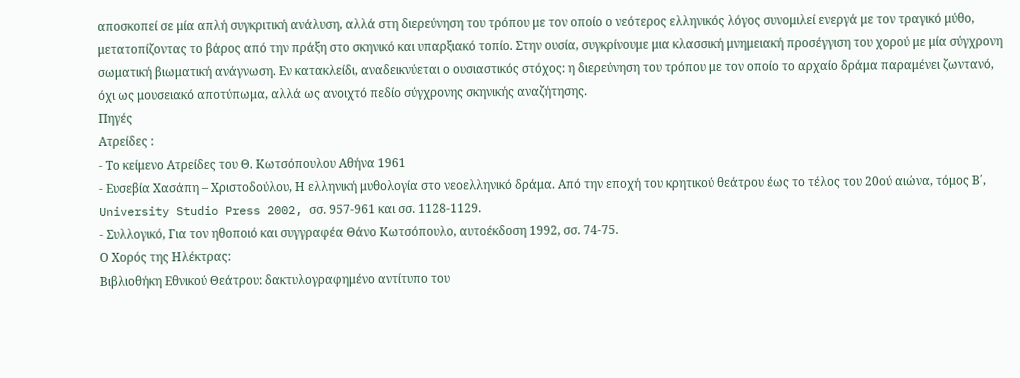αποσκοπεί σε μία απλή συγκριτική ανάλυση, αλλά στη διερεύνηση του τρόπου με τον οποίο ο νεότερος ελληνικός λόγος συνομιλεί ενεργά με τον τραγικό μύθο, μετατοπίζοντας το βάρος από την πράξη στο σκηνικό και υπαρξιακό τοπίο. Στην ουσία, συγκρίνουμε μια κλασσική μνημειακή προσέγγιση του χορού με μία σύγχρονη σωματική βιωματική ανάγνωση. Εν κατακλείδι, αναδεικνύεται ο ουσιαστικός στόχος: η διερεύνηση του τρόπου με τον οποίο το αρχαίο δράμα παραμένει ζωντανό, όχι ως μουσειακό αποτύπωμα, αλλά ως ανοιχτό πεδίο σύγχρονης σκηνικής αναζήτησης.
Πηγές
Ατρείδες :
- Το κείμενο Ατρείδες του Θ. Κωτσόπουλου Αθήνα 1961
- Ευσεβία Χασάπη – Χριστοδούλου, Η ελληνική μυθολογία στο νεοελληνικό δράμα. Από την εποχή του κρητικού θεάτρου έως το τέλος του 20ού αιώνα, τόμος Β΄, University Studio Press 2002, σσ. 957-961 και σσ. 1128-1129.
- Συλλογικό, Για τον ηθοποιό και συγγραφέα Θάνο Κωτσόπουλο, αυτοέκδοση 1992, σσ. 74-75.
Ο Χορός της Ηλέκτρας:
Βιβλιοθήκη Εθνικού Θεάτρου: δακτυλογραφημένο αντίτυπο του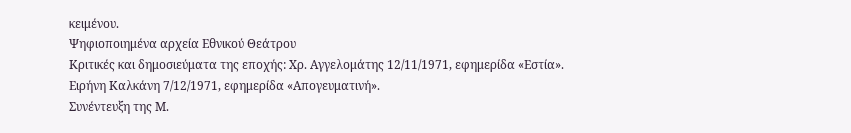κειμένου.
Ψηφιοποιημένα αρχεία Εθνικού Θεάτρου
Κριτικές και δημοσιεύματα της εποχής: Χρ. Αγγελομάτης 12/11/1971, εφημερίδα «Εστία».
Ειρήνη Καλκάνη 7/12/1971, εφημερίδα «Απογευματινή».
Συνέντευξη της Μ.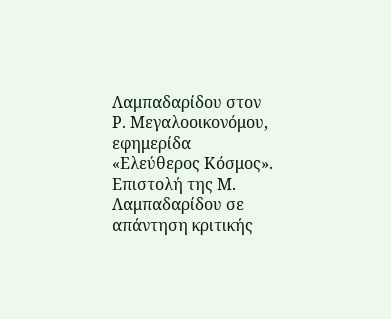Λαμπαδαρίδου στον Ρ. Μεγαλοοικονόμου, εφημερίδα «Ελεύθερος Κόσμος».
Επιστολή της Μ. Λαμπαδαρίδου σε απάντηση κριτικής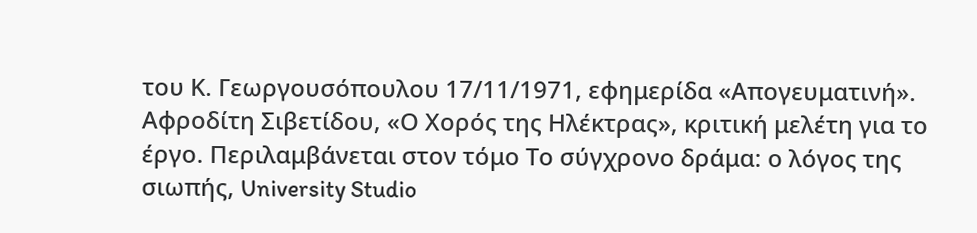του Κ. Γεωργουσόπουλου 17/11/1971, εφημερίδα «Απογευματινή».
Αφροδίτη Σιβετίδου, «Ο Χορός της Ηλέκτρας», κριτική μελέτη για το έργο. Περιλαμβάνεται στον τόμο Το σύγχρονο δράμα: ο λόγος της σιωπής, University Studio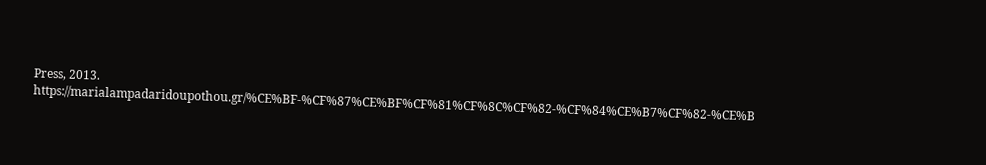Press, 2013. https://marialampadaridoupothou.gr/%CE%BF-%CF%87%CE%BF%CF%81%CF%8C%CF%82-%CF%84%CE%B7%CF%82-%CE%B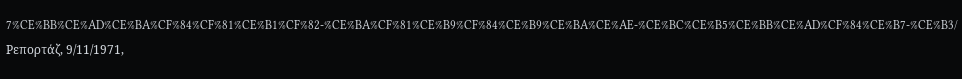7%CE%BB%CE%AD%CE%BA%CF%84%CF%81%CE%B1%CF%82-%CE%BA%CF%81%CE%B9%CF%84%CE%B9%CE%BA%CE%AE-%CE%BC%CE%B5%CE%BB%CE%AD%CF%84%CE%B7-%CE%B3/
Ρεπορτάζ, 9/11/1971,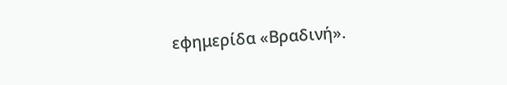εφημερίδα «Βραδινή».